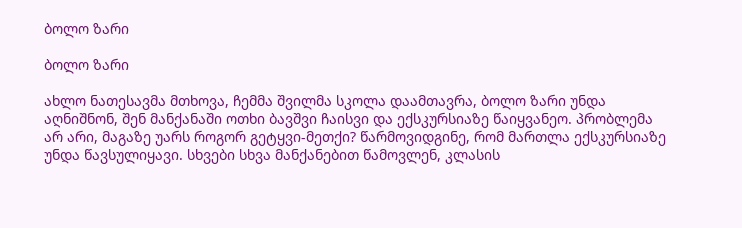ბოლო ზარი

ბოლო ზარი

ახლო ნათესავმა მთხოვა, ჩემმა შვილმა სკოლა დაამთავრა, ბოლო ზარი უნდა აღნიშნონ, შენ მანქანაში ოთხი ბავშვი ჩაისვი და ექსკურსიაზე წაიყვანეო. პრობლემა არ არი, მაგაზე უარს როგორ გეტყვი-მეთქი? წარმოვიდგინე, რომ მართლა ექსკურსიაზე უნდა წავსულიყავი. სხვები სხვა მანქანებით წამოვლენ, კლასის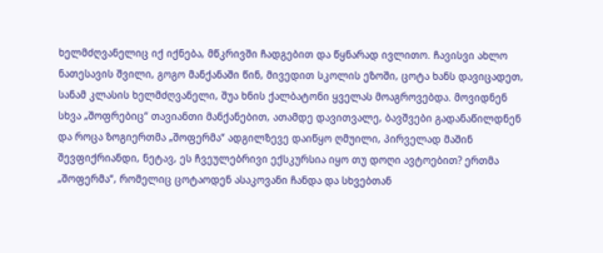ხელმძღვანელიც იქ იქნება, მწკრივში ჩადგებით და წყნარად ივლითო. ჩავისვი ახლო ნათესავის შვილი, გოგო მანქანაში წინ, მივედით სკოლის ეზოში, ცოტა ხანს დავიცადეთ, სანამ კლასის ხელმძღვანელი, შუა ხნის ქალბატონი ყველას მოაგროვებდა. მოვიდნენ სხვა „შოფრებიც“ თავიანთი მანქანებით, ათამდე დავითვალე, ბავშვები გადანაწილდნენ და როცა ზოგიერთმა „შოფერმა“ ადგილზევე დაიწყო ღმუილი, პირველად მაშინ შევფიქრიანდი, ნეტავ, ეს ჩვეულებრივი ექსკურსია იყო თუ დოღი ავტოებით? ერთმა „შოფერმა“, რომელიც ცოტაოდენ ასაკოვანი ჩანდა და სხვებთან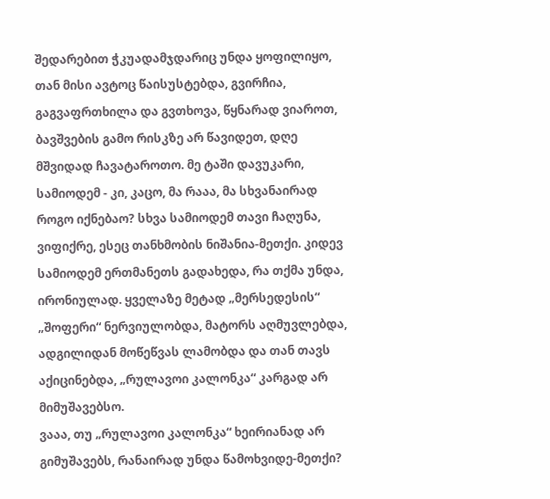შედარებით ჭკუადამჯდარიც უნდა ყოფილიყო, თან მისი ავტოც წაისუსტებდა, გვირჩია, გაგვაფრთხილა და გვთხოვა, წყნარად ვიაროთ, ბავშვების გამო რისკზე არ წავიდეთ, დღე მშვიდად ჩავატაროთო. მე ტაში დავუკარი, სამიოდემ - კი, კაცო, მა რააა, მა სხვანაირად როგო იქნებაო? სხვა სამიოდემ თავი ჩაღუნა, ვიფიქრე, ესეც თანხმობის ნიშანია-მეთქი. კიდევ სამიოდემ ერთმანეთს გადახედა, რა თქმა უნდა, ირონიულად. ყველაზე მეტად „მერსედესის“ „შოფერი“ ნერვიულობდა, მატორს აღმუვლებდა, ადგილიდან მოწეწვას ლამობდა და თან თავს აქიცინებდა, „რულავოი კალონკა“ კარგად არ მიმუშავებსო.
ვააა, თუ „რულავოი კალონკა“ ხეირიანად არ გიმუშავებს, რანაირად უნდა წამოხვიდე-მეთქი?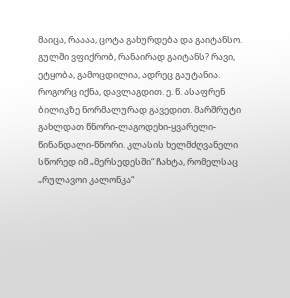მაიცა, რაააა, ცოტა გახურდება და გაიტანსო. გულში ვფიქრობ, რანაირად გაიტანს? რავი, ეტყობა, გამოცდილია, ადრეც გაუტანია.
როგორც იქნა, დავლაგდით. ე. წ. ასაფრენ ბილიკზე ნორმალურად გავედით. მარშრუტი გახლდათ წნორი-ლაგოდეხი-ყვარელი-წინანდალი-წნორი. კლასის ხელმძღვანელი სწორედ იმ „მერსედესში“ ჩახტა, რომელსაც „რულავოი კალონკა“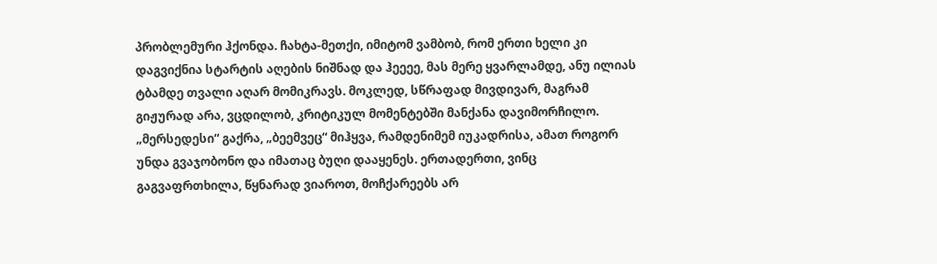პრობლემური ჰქონდა. ჩახტა-მეთქი, იმიტომ ვამბობ, რომ ერთი ხელი კი დაგვიქნია სტარტის აღების ნიშნად და ჰეეეე, მას მერე ყვარლამდე, ანუ ილიას ტბამდე თვალი აღარ მომიკრავს. მოკლედ, სწრაფად მივდივარ, მაგრამ გიჟურად არა, ვცდილობ, კრიტიკულ მომენტებში მანქანა დავიმორჩილო. „მერსედესი“ გაქრა, „ბეემვეც“ მიჰყვა, რამდენიმემ იუკადრისა, ამათ როგორ უნდა გვაჯობონო და იმათაც ბუღი დააყენეს. ერთადერთი, ვინც გაგვაფრთხილა, წყნარად ვიაროთ, მოჩქარეებს არ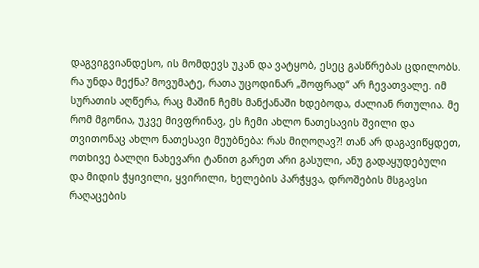დაგვიგვიანდესო, ის მომდევს უკან და ვატყობ, ესეც გასწრებას ცდილობს. რა უნდა მექნა? მოვუმატე, რათა უცოდინარ „შოფრად“ არ ჩევათვალე. იმ სურათის აღწერა, რაც მაშინ ჩემს მანქანაში ხდებოდა, ძალიან რთულია. მე რომ მგონია, უკვე მივფრინავ, ეს ჩემი ახლო ნათესავის შვილი და თვითონაც ახლო ნათესავი მეუბნება: რას მიღოღავ?! თან არ დაგავიწყდეთ, ოთხივე ბალღი ნახევარი ტანით გარეთ არი გასული, ანუ გადაყუდებული და მიდის ჭყივილი, ყვირილი, ხელების პარჭყვა, დროშების მსგავსი რაღაცების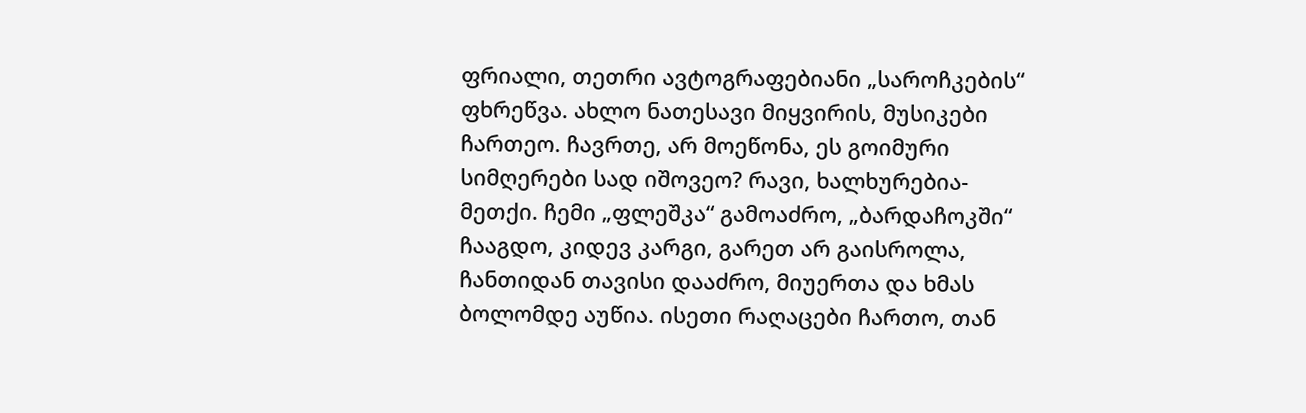ფრიალი, თეთრი ავტოგრაფებიანი „საროჩკების“ ფხრეწვა. ახლო ნათესავი მიყვირის, მუსიკები ჩართეო. ჩავრთე, არ მოეწონა, ეს გოიმური სიმღერები სად იშოვეო? რავი, ხალხურებია-მეთქი. ჩემი „ფლეშკა“ გამოაძრო, „ბარდაჩოკში“ ჩააგდო, კიდევ კარგი, გარეთ არ გაისროლა, ჩანთიდან თავისი დააძრო, მიუერთა და ხმას ბოლომდე აუწია. ისეთი რაღაცები ჩართო, თან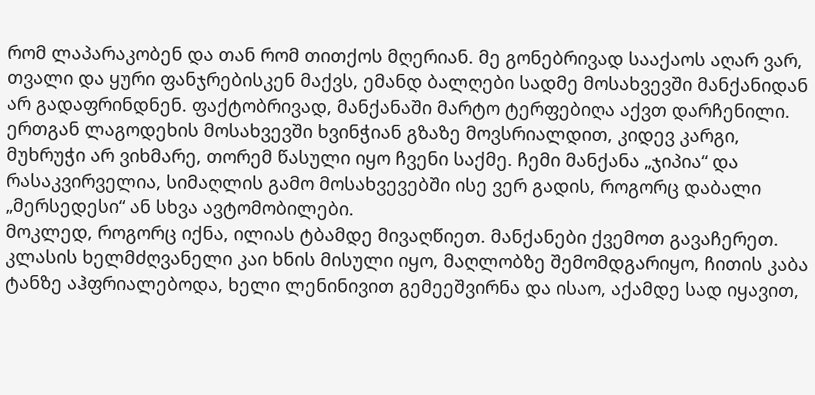რომ ლაპარაკობენ და თან რომ თითქოს მღერიან. მე გონებრივად სააქაოს აღარ ვარ, თვალი და ყური ფანჯრებისკენ მაქვს, ემანდ ბალღები სადმე მოსახვევში მანქანიდან არ გადაფრინდნენ. ფაქტობრივად, მანქანაში მარტო ტერფებიღა აქვთ დარჩენილი. ერთგან ლაგოდეხის მოსახვევში ხვინჭიან გზაზე მოვსრიალდით, კიდევ კარგი, მუხრუჭი არ ვიხმარე, თორემ წასული იყო ჩვენი საქმე. ჩემი მანქანა „ჯიპია“ და რასაკვირველია, სიმაღლის გამო მოსახვევებში ისე ვერ გადის, როგორც დაბალი „მერსედესი“ ან სხვა ავტომობილები.
მოკლედ, როგორც იქნა, ილიას ტბამდე მივაღწიეთ. მანქანები ქვემოთ გავაჩერეთ. კლასის ხელმძღვანელი კაი ხნის მისული იყო, მაღლობზე შემომდგარიყო, ჩითის კაბა ტანზე აჰფრიალებოდა, ხელი ლენინივით გემეეშვირნა და ისაო, აქამდე სად იყავით,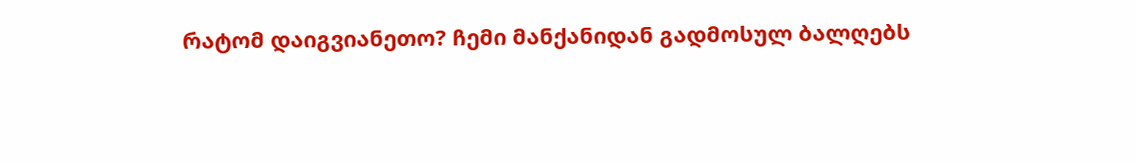რატომ დაიგვიანეთო? ჩემი მანქანიდან გადმოსულ ბალღებს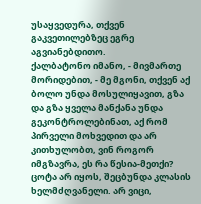უსაყვედურა, თქვენ გაკვეთილებზეც ეგრე აგვიანებდითო.
ქალბატონო იმანო, - მივმართე მორიდებით, - მე მგონი, თქვენ აქ ბოლო უნდა მოსულიყავით, გზა და გზა ყველა მანქანა უნდა გეკონტროლებინათ, აქ რომ პირველი მოხვედით და არ კითხულობთ, ვინ როგორ იმგზავრა, ეს რა წესია-მეთქი?
ცოტა არ იყოს, შეცბუნდა კლასის ხელმძღვანელი. არ ვიცი,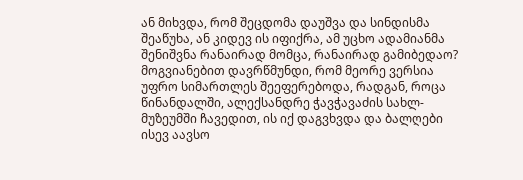ან მიხვდა, რომ შეცდომა დაუშვა და სინდისმა შეაწუხა, ან კიდევ ის იფიქრა, ამ უცხო ადამიანმა შენიშვნა რანაირად მომცა, რანაირად გამიბედაო? მოგვიანებით დავრწმუნდი, რომ მეორე ვერსია უფრო სიმართლეს შეეფერებოდა, რადგან, როცა წინანდალში, ალექსანდრე ჭავჭავაძის სახლ-მუზეუმში ჩავედით, ის იქ დაგვხვდა და ბალღები ისევ აავსო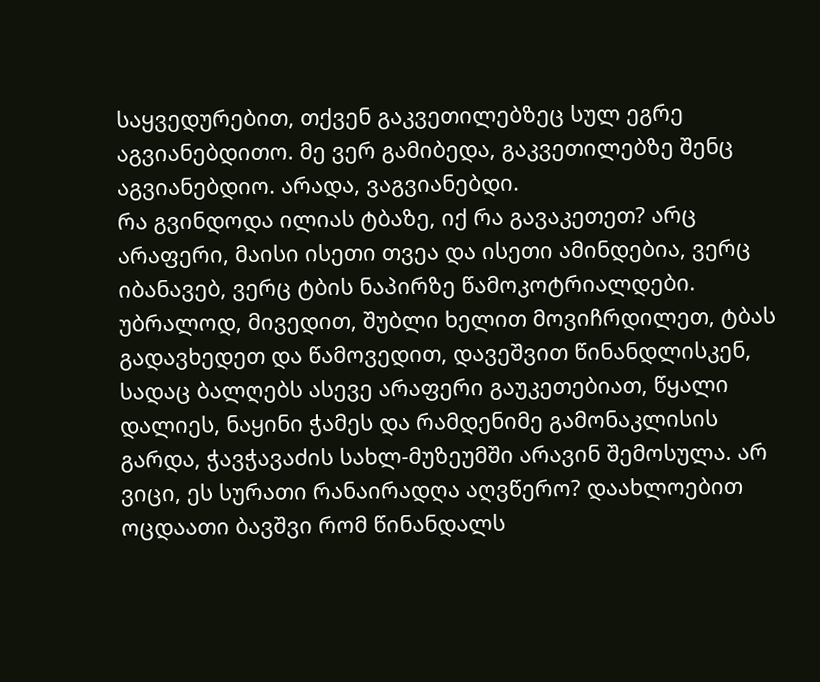საყვედურებით, თქვენ გაკვეთილებზეც სულ ეგრე აგვიანებდითო. მე ვერ გამიბედა, გაკვეთილებზე შენც აგვიანებდიო. არადა, ვაგვიანებდი.
რა გვინდოდა ილიას ტბაზე, იქ რა გავაკეთეთ? არც არაფერი, მაისი ისეთი თვეა და ისეთი ამინდებია, ვერც იბანავებ, ვერც ტბის ნაპირზე წამოკოტრიალდები. უბრალოდ, მივედით, შუბლი ხელით მოვიჩრდილეთ, ტბას გადავხედეთ და წამოვედით, დავეშვით წინანდლისკენ, სადაც ბალღებს ასევე არაფერი გაუკეთებიათ, წყალი დალიეს, ნაყინი ჭამეს და რამდენიმე გამონაკლისის გარდა, ჭავჭავაძის სახლ-მუზეუმში არავინ შემოსულა. არ ვიცი, ეს სურათი რანაირადღა აღვწერო? დაახლოებით ოცდაათი ბავშვი რომ წინანდალს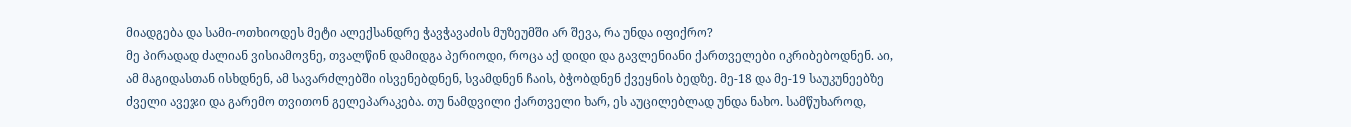მიადგება და სამი-ოთხიოდეს მეტი ალექსანდრე ჭავჭავაძის მუზეუმში არ შევა, რა უნდა იფიქრო?
მე პირადად ძალიან ვისიამოვნე, თვალწინ დამიდგა პერიოდი, როცა აქ დიდი და გავლენიანი ქართველები იკრიბებოდნენ. აი, ამ მაგიდასთან ისხდნენ, ამ სავარძლებში ისვენებდნენ, სვამდნენ ჩაის, ბჭობდნენ ქვეყნის ბედზე. მე-18 და მე-19 საუკუნეებზე ძველი ავეჯი და გარემო თვითონ გელეპარაკება. თუ ნამდვილი ქართველი ხარ, ეს აუცილებლად უნდა ნახო. სამწუხაროდ,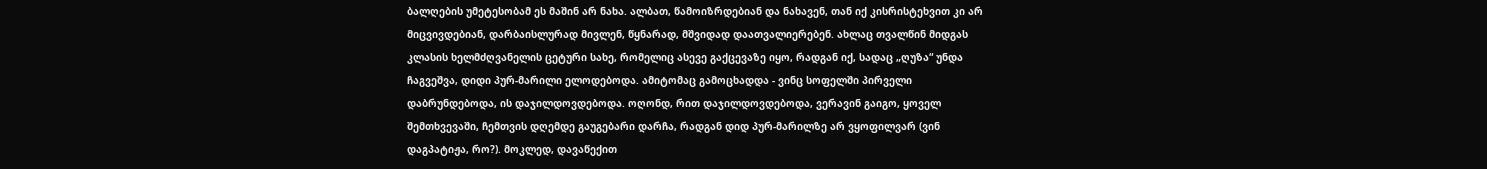ბალღების უმეტესობამ ეს მაშინ არ ნახა. ალბათ, წამოიზრდებიან და ნახავენ, თან იქ კისრისტეხვით კი არ მიცვივდებიან, დარბაისლურად მივლენ, წყნარად, მშვიდად დაათვალიერებენ. ახლაც თვალწინ მიდგას კლასის ხელმძღვანელის ცეტური სახე, რომელიც ასევე გაქცევაზე იყო, რადგან იქ, სადაც „ღუზა“ უნდა ჩაგვეშვა, დიდი პურ-მარილი ელოდებოდა. ამიტომაც გამოცხადდა - ვინც სოფელში პირველი დაბრუნდებოდა, ის დაჯილდოვდებოდა. ოღონდ, რით დაჯილდოვდებოდა, ვერავინ გაიგო, ყოველ შემთხვევაში, ჩემთვის დღემდე გაუგებარი დარჩა, რადგან დიდ პურ-მარილზე არ ვყოფილვარ (ვინ დაგპატიჟა, რო?). მოკლედ, დავაწექით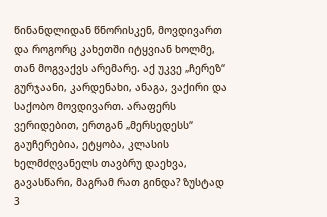წინანდლიდან წნორისკენ, მოვდივართ და როგორც კახეთში იტყვიან ხოლმე, თან მოგვაქვს არემარე. აქ უკვე „ჩერეზ“ გურჯაანი, კარდენახი, ანაგა, ვაქირი და საქობო მოვდივართ. არაფერს ვერიდებით, ერთგან „მერსედესს“ გაუჩერებია, ეტყობა, კლასის ხელმძღვანელს თავბრუ დაეხვა, გავასწარი, მაგრამ რათ გინდა? ზუსტად 3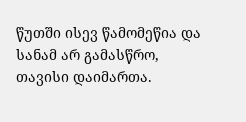წუთში ისევ წამომეწია და სანამ არ გამასწრო, თავისი დაიმართა.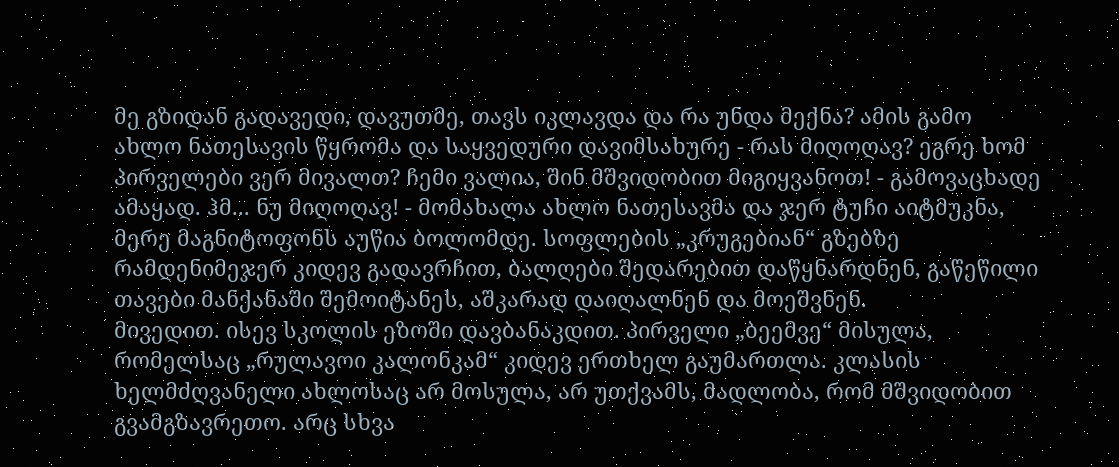მე გზიდან გადავედი, დავუთმე, თავს იკლავდა და რა უნდა მექნა? ამის გამო ახლო ნათესავის წყრომა და საყვედური დავიმსახურე - რას მიღოღავ? ეგრე ხომ პირველები ვერ მივალთ? ჩემი ვალია, შინ მშვიდობით მიგიყვანოთ! - გამოვაცხადე ამაყად. ჰმ... ნუ მიღოღავ! - მომახალა ახლო ნათესავმა და ჯერ ტუჩი აიტმუკნა, მერე მაგნიტოფონს აუწია ბოლომდე. სოფლების „კრუგებიან“ გზებზე რამდენიმეჯერ კიდევ გადავრჩით, ბალღები შედარებით დაწყნარდნენ, გაწეწილი თავები მანქანაში შემოიტანეს, აშკარად დაიღალნენ და მოეშვნენ.
მივედით. ისევ სკოლის ეზოში დავბანაკდით. პირველი „ბეემვე“ მისულა, რომელსაც „რულავოი კალონკამ“ კიდევ ერთხელ გაუმართლა. კლასის ხელმძღვანელი ახლოსაც არ მოსულა, არ უთქვამს, მადლობა, რომ მშვიდობით გვამგზავრეთო. არც სხვა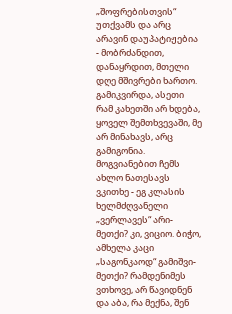„შოფრებისთვის“ უთქვამს და არც არავინ დაუპატიჟებია - მობრძანდით, დანაყრდით, მთელი დღე მშივრები ხართო. გამიკვირდა, ასეთი რამ კახეთში არ ხდება, ყოველ შემთხვევაში, მე არ მინახავს, არც გამიგონია. მოგვიანებით ჩემს ახლო ნათესავს ვკითხე - ეგ კლასის ხელმძღვანელი „ვერლავეს“ არი-მეთქი? კი, ვიციო. ბიჭო, ამხელა კაცი „საგონკაოდ“ გამიშვი-მეთქი? რამდენიმეს ვთხოვე, არ წავიდნენ და აბა, რა მექნა, შენ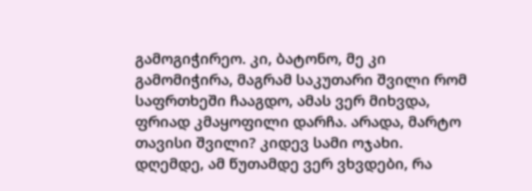გამოგიჭირეო. კი, ბატონო, მე კი გამომიჭირა, მაგრამ საკუთარი შვილი რომ საფრთხეში ჩააგდო, ამას ვერ მიხვდა, ფრიად კმაყოფილი დარჩა. არადა, მარტო თავისი შვილი? კიდევ სამი ოჯახი.
დღემდე, ამ წუთამდე ვერ ვხვდები, რა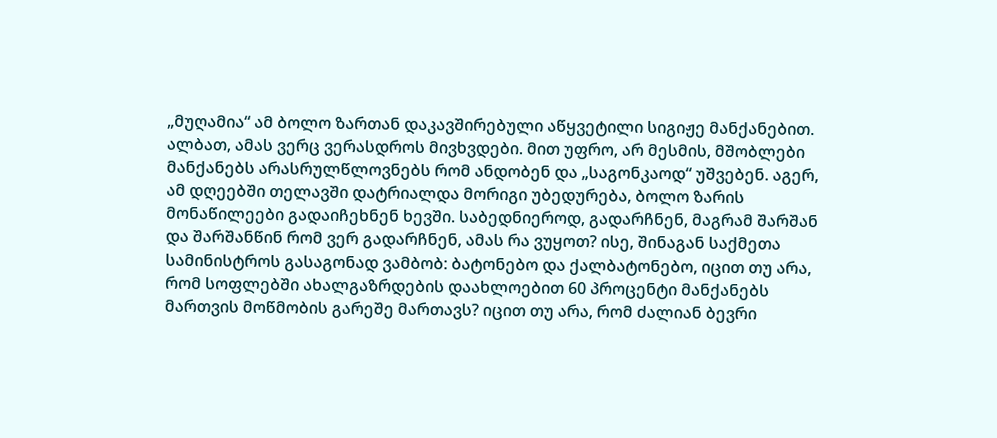„მუღამია“ ამ ბოლო ზართან დაკავშირებული აწყვეტილი სიგიჟე მანქანებით. ალბათ, ამას ვერც ვერასდროს მივხვდები. მით უფრო, არ მესმის, მშობლები მანქანებს არასრულწლოვნებს რომ ანდობენ და „საგონკაოდ“ უშვებენ. აგერ, ამ დღეებში თელავში დატრიალდა მორიგი უბედურება, ბოლო ზარის მონაწილეები გადაიჩეხნენ ხევში. საბედნიეროდ, გადარჩნენ, მაგრამ შარშან და შარშანწინ რომ ვერ გადარჩნენ, ამას რა ვუყოთ? ისე, შინაგან საქმეთა სამინისტროს გასაგონად ვამბობ: ბატონებო და ქალბატონებო, იცით თუ არა, რომ სოფლებში ახალგაზრდების დაახლოებით 60 პროცენტი მანქანებს მართვის მოწმობის გარეშე მართავს? იცით თუ არა, რომ ძალიან ბევრი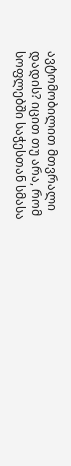ავტომობილით მთვრალი დადის? იცით თუ არა, რომ სოფლებში საჭესთან სმასა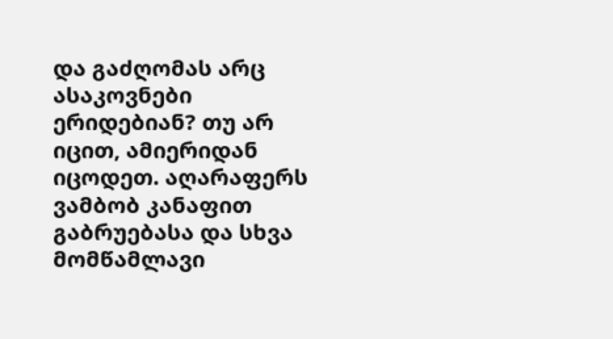და გაძღომას არც ასაკოვნები ერიდებიან? თუ არ იცით, ამიერიდან იცოდეთ. აღარაფერს ვამბობ კანაფით გაბრუებასა და სხვა მომწამლავი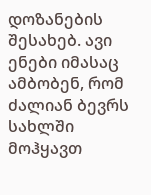დოზანების შესახებ. ავი ენები იმასაც ამბობენ, რომ ძალიან ბევრს სახლში მოჰყავთ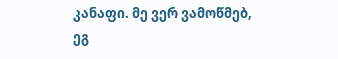კანაფი. მე ვერ ვამოწმებ, ეგ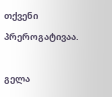თქვენი პრეროგატივაა.

გელა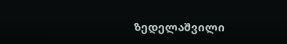ზედელაშვილი